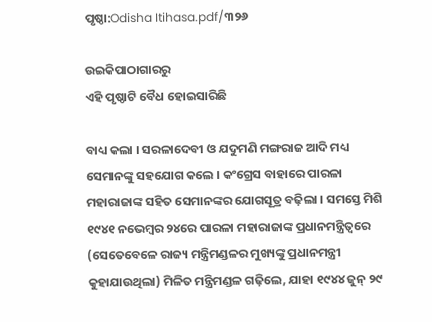ପୃଷ୍ଠା:Odisha Itihasa.pdf/୩୨୬

ଉଇକିପାଠାଗାର‌ରୁ
ଏହି ପୃଷ୍ଠାଟି ବୈଧ ହୋଇସାରିଛି

ବାଧ୍ୟ କଲା । ସରଳାଦେବୀ ଓ ଯଦୁମଣି ମଙ୍ଗରାଜ ଆଦି ମଧ୍ୟ ସେମାନଙ୍କୁ ସହଯୋଗ କଲେ । କଂଗ୍ରେସ ବାହାରେ ପାରଳା ମହାରାଜାଙ୍କ ସହିତ ସେମାନଙ୍କର ଯୋଗସୂତ୍ର ବଢ଼ିଲା । ସମସ୍ତେ ମିଶି ୧୯୪୧ ନଭେମ୍ବର ୨୪ରେ ପାରଳା ମହାରାଜାଙ୍କ ପ୍ରଧାନମନ୍ତ୍ରିତ୍ୱରେ (ସେତେବେଳେ ରାଜ୍ୟ ମନ୍ତ୍ରିମଣ୍ଡଳର ମୁଖ୍ୟଙ୍କୁ ପ୍ରଧାନମନ୍ତ୍ରୀ କୁହାଯାଉଥିଲା) ମିଳିତ ମନ୍ତ୍ରିମଣ୍ଡଳ ଗଢ଼ିଲେ, ଯାହା ୧୯୪୪ ଜୁନ୍ ୨୯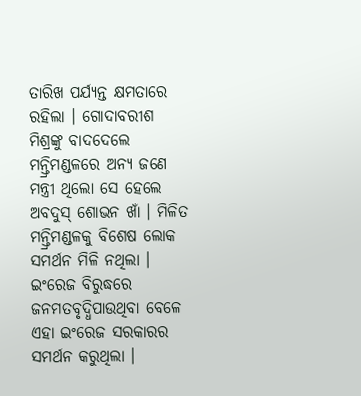ତାରିଖ ପର୍ଯ୍ୟନ୍ତ କ୍ଷମତାରେ ରହିଲା । ଗୋଦାବରୀଶ ମିଶ୍ରଙ୍କୁ ବାଦଦେଲେ ମନ୍ତ୍ରିମଣ୍ଡଳରେ ଅନ୍ୟ ଜଣେ ମନ୍ତ୍ରୀ ଥିଲୋ ସେ ହେଲେ ଅବଦୁସ୍‍ ଶୋଭନ ଖାଁ । ମିଳିତ ମନ୍ତ୍ରିମଣ୍ଡଳକୁ ବିଶେଷ ଲୋକ ସମର୍ଥନ ମିଳି ନଥିଲା । ଇଂରେଜ ବିରୁଦ୍ଧରେ ଜନମତବୃଦ୍ଧିପାଉଥିବା ବେଳେ ଏହା ଇଂରେଜ ସରକାରର ସମର୍ଥନ କରୁଥିଲା ।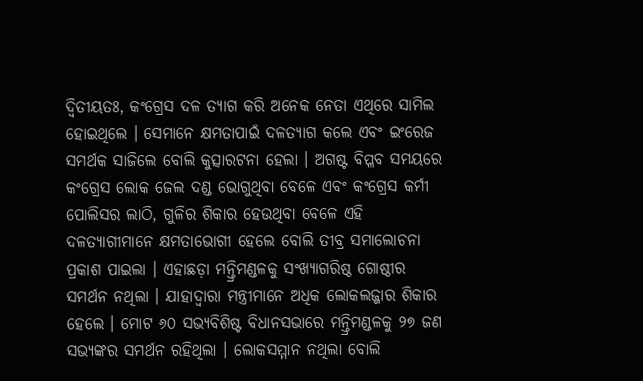ଦ୍ୱିତୀୟତଃ, କଂଗ୍ରେସ ଦଳ ତ୍ୟାଗ କରି ଅନେକ ନେତା ଏଥିରେ ସାମିଲ ହୋଇଥିଲେ । ସେମାନେ କ୍ଷମତାପାଇଁ ଦଳତ୍ୟାଗ କଲେ ଏବଂ ଇଂରେଜ ସମର୍ଥକ ସାଜିଲେ ବୋଲି କୁତ୍ସାରଟନା ହେଲା । ଅଗଷ୍ଟ ବିପ୍ଳବ ସମୟରେ କଂଗ୍ରେସ ଲୋକ ଜେଲ ଦଣ୍ଡ ଭୋଗୁଥିବା ବେଳେ ଏବଂ କଂଗ୍ରେସ କର୍ମୀ ପୋଲିସର ଲାଠି, ଗୁଳିର ଶିକାର ହେଉଥିବା ବେଳେ ଏହି ଦଳତ୍ୟାଗୀମାନେ କ୍ଷମତାଭୋଗୀ ହେଲେ ବୋଲି ତୀବ୍ର ସମାଲୋଚନା ପ୍ରକାଶ ପାଇଲା । ଏହାଛଡ଼ା ମନ୍ତ୍ରିମଣ୍ଡଳକୁ ସଂଖ୍ୟାଗରିଷ୍ଠ ଗୋଷ୍ଠୀର ସମର୍ଥନ ନଥିଲା । ଯାହାଦ୍ୱାରା ମନ୍ତ୍ରୀମାନେ ଅଧିକ ଲୋକଲଜ୍ଜାର ଶିକାର ହେଲେ । ମୋଟ ୬୦ ସଭ୍ୟବିଶିଷ୍ଟ ବିଧାନସଭାରେ ମନ୍ତ୍ରିମଣ୍ଡଳକୁ ୨୭ ଜଣ ସଭ୍ୟଙ୍କର ସମର୍ଥନ ରହିଥିଲା । ଲୋକସମ୍ମାନ ନଥିଲା ବୋଲି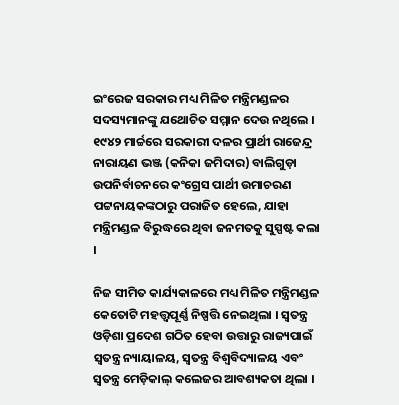ଇଂରେଜ ସରକାର ମଧ୍ୟ ମିଳିତ ମନ୍ତ୍ରିମଣ୍ଡଳର ସଦସ୍ୟମାନଙ୍କୁ ଯଥୋଚିତ ସମ୍ମାନ ଦେଉ ନଥିଲେ । ୧୯୪୨ ମାର୍ଚ୍ଚରେ ସରକାରୀ ଦଳର ପ୍ରାର୍ଥୀ ରାଜେନ୍ଦ୍ର ନାରାୟଣ ଭଞ୍ଜ (କନିକା ଜମିଦାର) ବାଲିଗୁଡ଼ା ଉପନିର୍ବାଚନରେ କଂଗ୍ରେସ ପାର୍ଥୀ ଉମାଚରଣ ପଟ୍ଟନାୟକଙ୍କଠାରୁ ପରାଜିତ ହେଲେ, ଯାହା ମନ୍ତ୍ରିମଣ୍ଡଳ ବିରୁଦ୍ଧରେ ଥିବା ଜନମତକୁ ସୁସ୍ପଷ୍ଟ କଲା ।

ନିଜ ସୀମିତ କାର୍ଯ୍ୟକାଳରେ ମଧ୍ୟ ମିଳିତ ମନ୍ତ୍ରିମଣ୍ଡଳ କେତୋଟି ମହତ୍ତ୍ୱପୂର୍ଣ୍ଣ ନିଷ୍ପତ୍ତି ନେଇଥିଲା । ସ୍ୱତନ୍ତ୍ର ଓଡ଼ିଶା ପ୍ରଦେଶ ଗଠିତ ହେବା ଉତ୍ତାରୁ ରାଜ୍ୟପାଇଁ ସ୍ୱତନ୍ତ୍ର ନ୍ୟାୟାଳୟ, ସ୍ୱତନ୍ତ୍ର ବିଶ୍ୱବିଦ୍ୟାଳୟ ଏବଂ ସ୍ୱତନ୍ତ୍ର ମେଡ଼ିକାଲ୍‍ କଲେଜର ଆବଶ୍ୟକତା ଥିଲା ।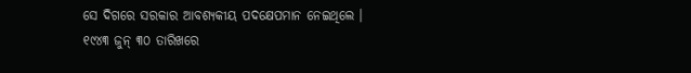ସେ ଦିଗରେ ସରକାର ଆବଶ୍ୟକୀୟ ପଦକ୍ଷେପମାନ ନେଇଥିଲେ । ୧୯୪୩ ଜୁନ୍ ୩୦ ତାରିଖରେ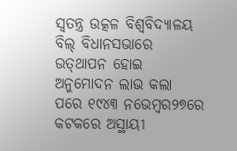ସ୍ୱତନ୍ତ୍ର ଉତ୍କଳ ବିଶ୍ୱବିଦ୍ୟାଳୟ ବିଲ୍‍ ବିଧାନସଭାରେ ଉତ୍‍ଥାପନ ହୋଇ ଅନୁମୋଦନ ଲାଭ କଲା ପରେ ୧୯୪୩ ନଭେମ୍ବର୨୭ରେ କଟକରେ ଅସ୍ଥାୟୀ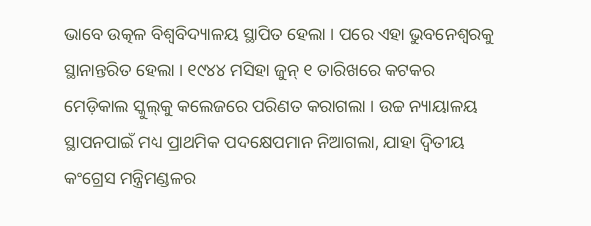ଭାବେ ଉତ୍କଳ ବିଶ୍ୱବିଦ୍ୟାଳୟ ସ୍ଥାପିତ ହେଲା । ପରେ ଏହା ଭୁବନେଶ୍ୱରକୁ ସ୍ଥାନାନ୍ତରିତ ହେଲା । ୧୯୪୪ ମସିହା ଜୁନ୍ ୧ ତାରିଖରେ କଟକର ମେଡ଼ିକାଲ ସ୍କୁଲ୍‍କୁ କଲେଜରେ ପରିଣତ କରାଗଲା । ଉଚ୍ଚ ନ୍ୟାୟାଳୟ ସ୍ଥାପନପାଇଁ ମଧ୍ୟ ପ୍ରାଥମିକ ପଦକ୍ଷେପମାନ ନିଆଗଲା, ଯାହା ଦ୍ୱିତୀୟ କଂଗ୍ରେସ ମନ୍ତ୍ରିମଣ୍ଡଳର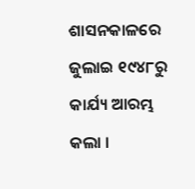ଶାସନକାଳରେ ଜୁଲାଇ ୧୯୪୮ରୁ କାର୍ଯ୍ୟ ଆରମ୍ଭ କଲା ।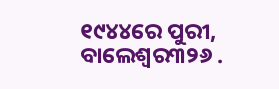୧୯୪୪ରେ ପୁରୀ, ବାଲେଶ୍ୱର୩୨୬ .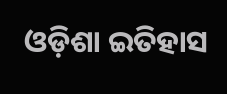ଓଡ଼ିଶା ଇତିହାସ